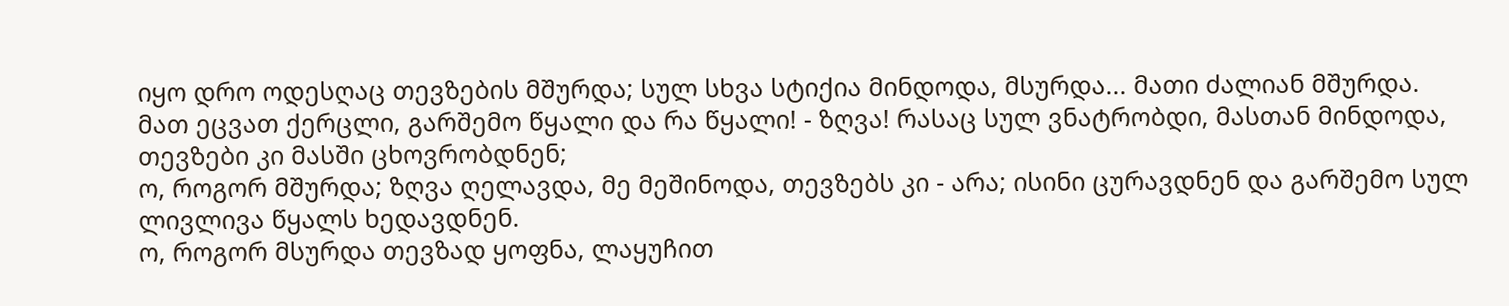იყო დრო ოდესღაც თევზების მშურდა; სულ სხვა სტიქია მინდოდა, მსურდა... მათი ძალიან მშურდა.
მათ ეცვათ ქერცლი, გარშემო წყალი და რა წყალი! - ზღვა! რასაც სულ ვნატრობდი, მასთან მინდოდა, თევზები კი მასში ცხოვრობდნენ;
ო, როგორ მშურდა; ზღვა ღელავდა, მე მეშინოდა, თევზებს კი - არა; ისინი ცურავდნენ და გარშემო სულ ლივლივა წყალს ხედავდნენ.
ო, როგორ მსურდა თევზად ყოფნა, ლაყუჩით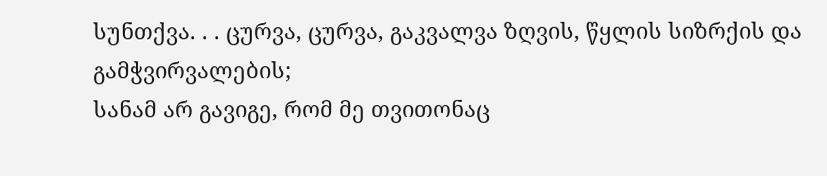სუნთქვა. . . ცურვა, ცურვა, გაკვალვა ზღვის, წყლის სიზრქის და გამჭვირვალების;
სანამ არ გავიგე, რომ მე თვითონაც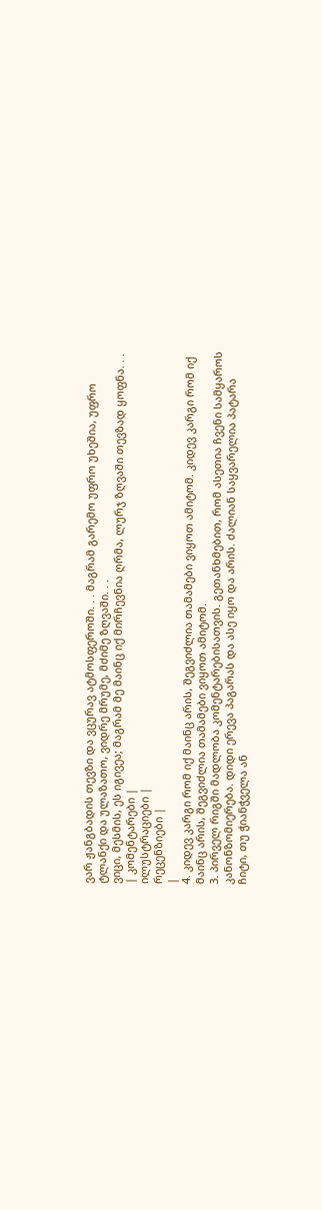ვარ ჟანგბადის თევზი და ვცურავ ატმოსფეროში. . . მაგრამ გარემო უფრო უხეშია, უფრო ტლანქი და ულაზათო, ვიდრე მრუმე, მძიმე ზღვაში. . .
ვიცი, მესმის, ეს იგივეა; მაგრამ მე მაინც იქ მირჩევნია ღრმა, ლურჯ ზღვაში თევზად ყოფნა. . .
| კომენტარები |
ილუსტრაციები |
რეცენზიები |
|
4. კიდევ კარგი რომ იქ მაინც არის, შეგვიძლია თამამები ვიყოთ ამიტომ. კიდევ კარგი რომ იქ მაინც არის, შეგვიძლია თამამები ვიყოთ ამიტომ.
3. პირველ რიგში მადლობა კომენტარებისათვის. გეთანხმებით, რომ ასეთია ჩვენი სამყაროს კანონზომიერება. დიდი ერევა პაგარას და ასე იყო და არის. ძალიან საყვარელია პატარა ჩიტი, თუ ჭიანჭველა ან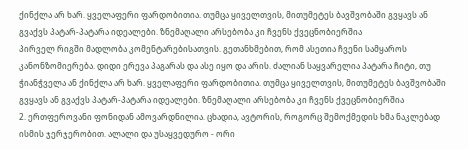ქინქლა არ ხარ. ყველაფერი ფარდობითია. თუმცა ყიველთვის, მითუმეტეს ბავშვობაში გვყავს ან გვაქვს პატარ-პატარა იდეალები. ზნემაღალი არსებობა კი ჩვენს ქვეცნობიერშია
პირველ რიგში მადლობა კომენტარებისათვის. გეთანხმებით, რომ ასეთია ჩვენი სამყაროს კანონზომიერება. დიდი ერევა პაგარას და ასე იყო და არის. ძალიან საყვარელია პატარა ჩიტი, თუ ჭიანჭველა ან ქინქლა არ ხარ. ყველაფერი ფარდობითია. თუმცა ყიველთვის, მითუმეტეს ბავშვობაში გვყავს ან გვაქვს პატარ-პატარა იდეალები. ზნემაღალი არსებობა კი ჩვენს ქვეცნობიერშია
2. ერთფეროვანი ფონიდან ამოვარდნილია. ცხადია, ავტორის, როგორც შემოქმედის ხმა ნაკლებად ისმის ჯერჯერობით. ალალი და უსაყვედურო - ორი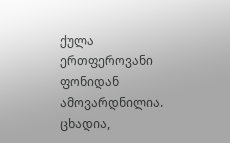ქულა ერთფეროვანი ფონიდან ამოვარდნილია. ცხადია,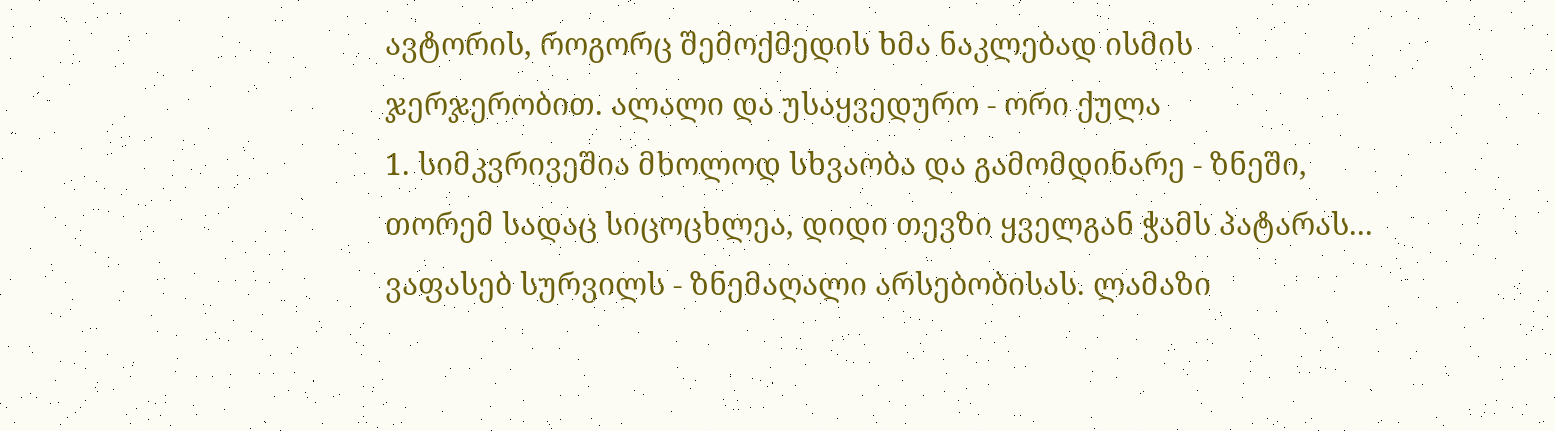ავტორის, როგორც შემოქმედის ხმა ნაკლებად ისმის ჯერჯერობით. ალალი და უსაყვედურო - ორი ქულა
1. სიმკვრივეშია მხოლოდ სხვაობა და გამომდინარე - ზნეში, თორემ სადაც სიცოცხლეა, დიდი თევზი ყველგან ჭამს პატარას... ვაფასებ სურვილს - ზნემაღალი არსებობისას. ლამაზი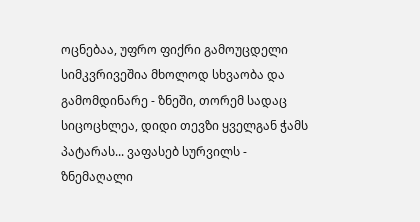ოცნებაა, უფრო ფიქრი გამოუცდელი სიმკვრივეშია მხოლოდ სხვაობა და გამომდინარე - ზნეში, თორემ სადაც სიცოცხლეა, დიდი თევზი ყველგან ჭამს პატარას... ვაფასებ სურვილს - ზნემაღალი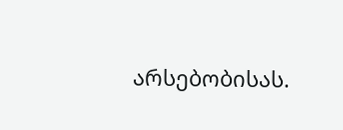არსებობისას.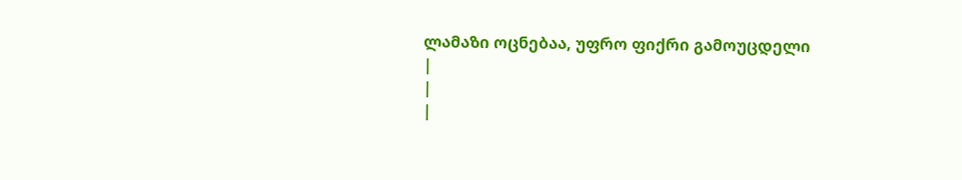ლამაზი ოცნებაა, უფრო ფიქრი გამოუცდელი
|
|
|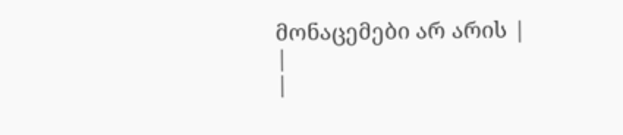მონაცემები არ არის |
|
|